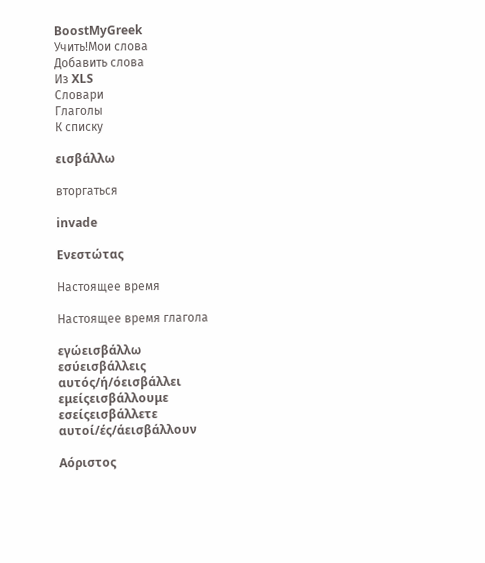BoostMyGreek
Учить!Мои слова
Добавить слова
Из XLS
Словари
Глаголы
К списку

εισβάλλω

вторгаться

invade

Ενεστώτας

Настоящее время

Настоящее время глагола

εγώεισβάλλω
εσύεισβάλλεις
αυτός/ή/όεισβάλλει
εμείςεισβάλλουμε
εσείςεισβάλλετε
αυτοί/ές/άεισβάλλουν

Αόριστος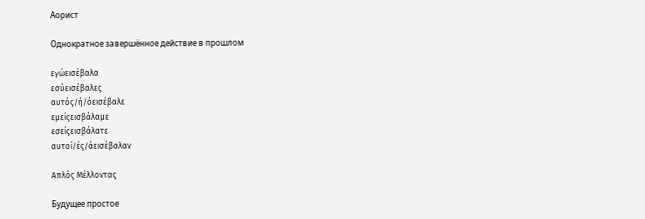Аорист

Однократное завершённое действие в прошлом

εγώεισέβαλα
εσύεισέβαλες
αυτός/ή/όεισέβαλε
εμείςεισβάλαμε
εσείςεισβάλατε
αυτοί/ές/άεισέβαλαν

Απλός Μέλλοντας

Будущее простое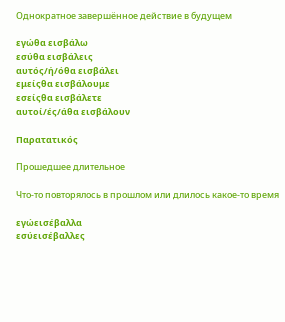Однократное завершённое действие в будущем

εγώθα εισβάλω
εσύθα εισβάλεις
αυτός/ή/όθα εισβάλει
εμείςθα εισβάλουμε
εσείςθα εισβάλετε
αυτοί/ές/άθα εισβάλουν

Παρατατικός

Прошедшее длительное

Что-то повторялось в прошлом или длилось какое-то время

εγώεισέβαλλα
εσύεισέβαλλες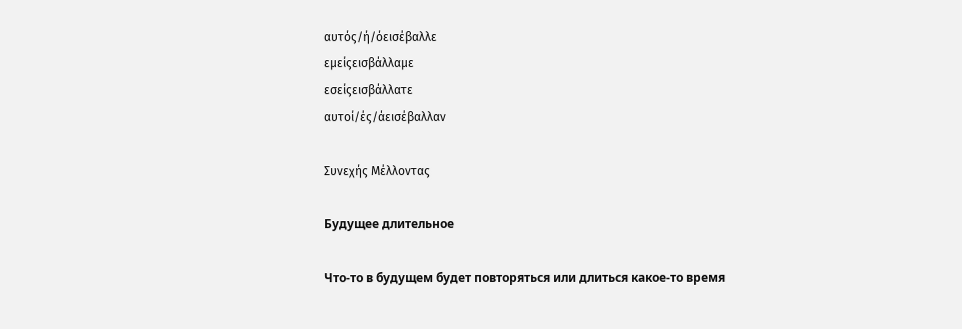αυτός/ή/όεισέβαλλε
εμείςεισβάλλαμε
εσείςεισβάλλατε
αυτοί/ές/άεισέβαλλαν

Συνεχής Μέλλοντας

Будущее длительное

Что-то в будущем будет повторяться или длиться какое-то время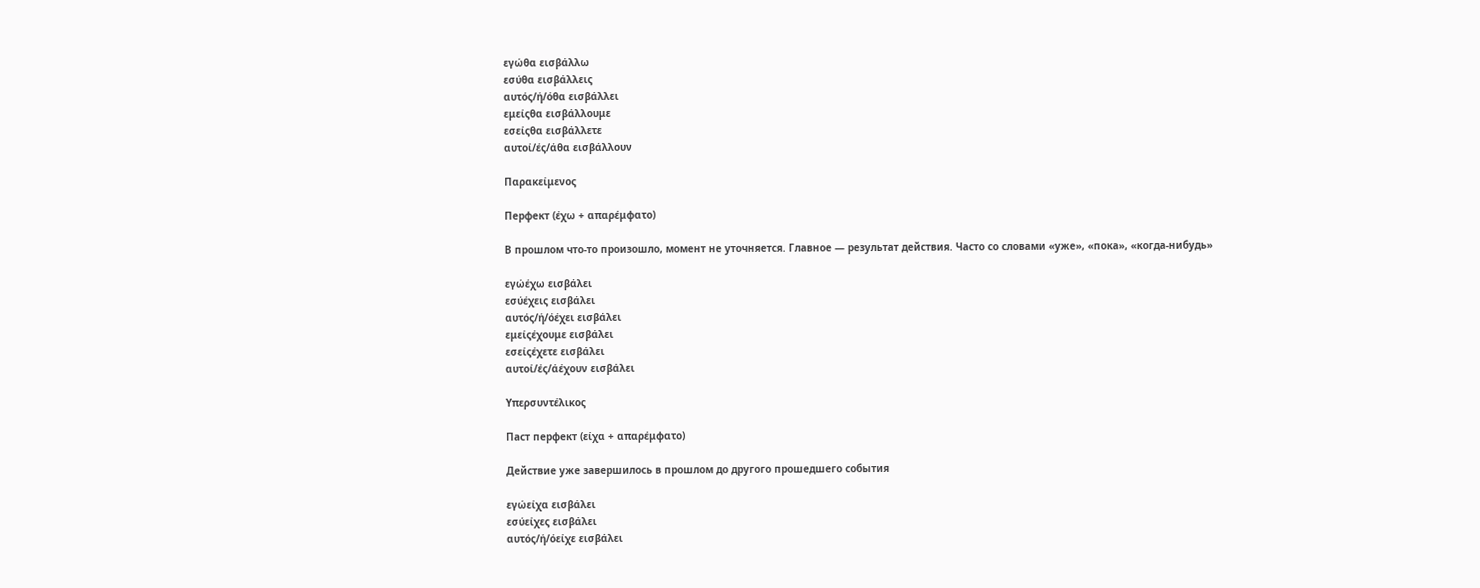εγώθα εισβάλλω
εσύθα εισβάλλεις
αυτός/ή/όθα εισβάλλει
εμείςθα εισβάλλουμε
εσείςθα εισβάλλετε
αυτοί/ές/άθα εισβάλλουν

Παρακείμενος

Перфект (έχω + απαρέμφατο)

В прошлом что-то произошло, момент не уточняется. Главное — результат действия. Часто со словами «уже», «пока», «когда-нибудь»

εγώέχω εισβάλει
εσύέχεις εισβάλει
αυτός/ή/όέχει εισβάλει
εμείςέχουμε εισβάλει
εσείςέχετε εισβάλει
αυτοί/ές/άέχουν εισβάλει

Υπερσυντέλικος

Паст перфект (είχα + απαρέμφατο)

Действие уже завершилось в прошлом до другого прошедшего события

εγώείχα εισβάλει
εσύείχες εισβάλει
αυτός/ή/όείχε εισβάλει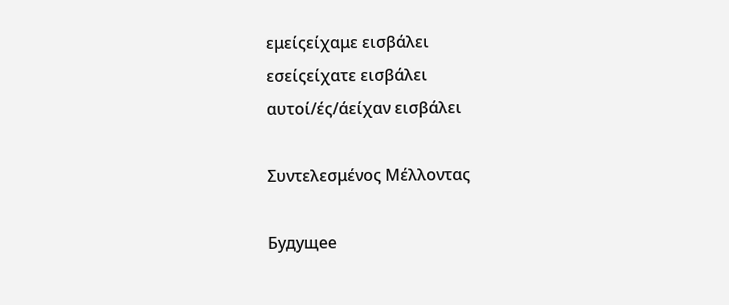εμείςείχαμε εισβάλει
εσείςείχατε εισβάλει
αυτοί/ές/άείχαν εισβάλει

Συντελεσμένος Μέλλοντας

Будущее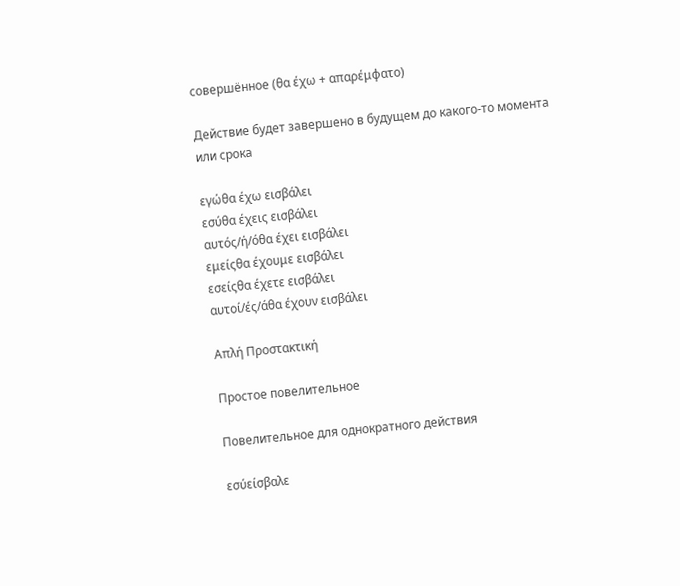совершённое (θα έχω + απαρέμφατο)

Действие будет завершено в будущем до какого-то момента или срока

εγώθα έχω εισβάλει
εσύθα έχεις εισβάλει
αυτός/ή/όθα έχει εισβάλει
εμείςθα έχουμε εισβάλει
εσείςθα έχετε εισβάλει
αυτοί/ές/άθα έχουν εισβάλει

Απλή Προστακτική

Простое повелительное

Повелительное для однократного действия

εσύείσβαλε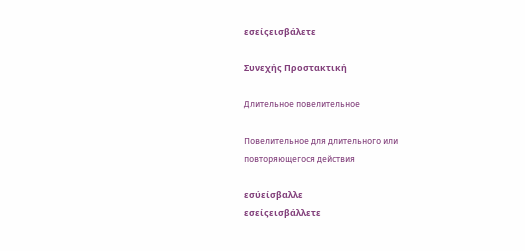εσείςεισβάλετε

Συνεχής Προστακτική

Длительное повелительное

Повелительное для длительного или повторяющегося действия

εσύείσβαλλε
εσείςεισβάλλετε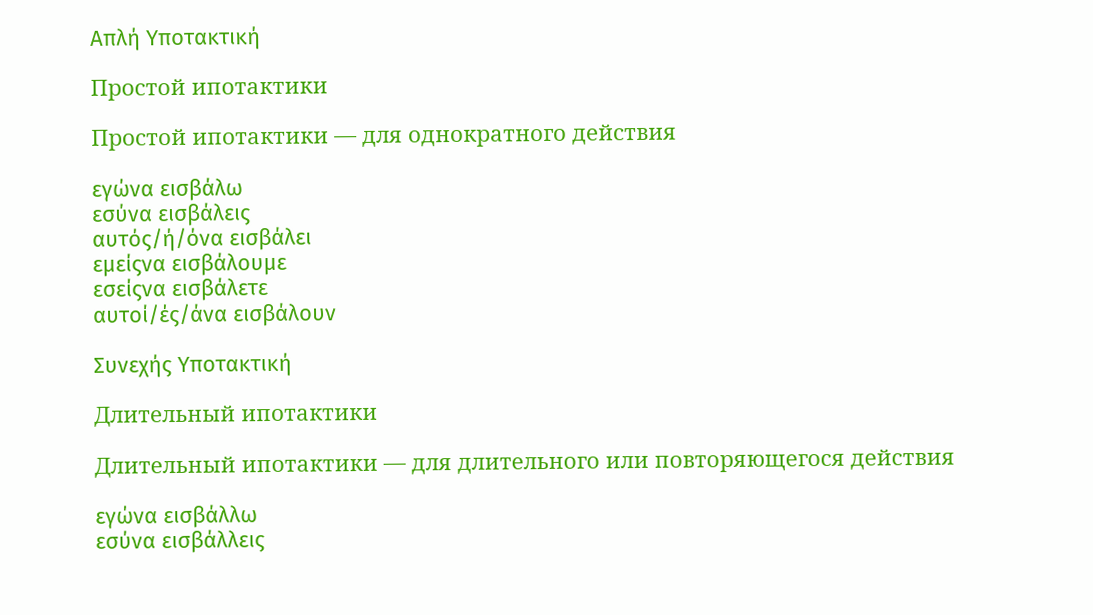Απλή Υποτακτική

Простой ипотактики

Простой ипотактики — для однократного действия

εγώνα εισβάλω
εσύνα εισβάλεις
αυτός/ή/όνα εισβάλει
εμείςνα εισβάλουμε
εσείςνα εισβάλετε
αυτοί/ές/άνα εισβάλουν

Συνεχής Υποτακτική

Длительный ипотактики

Длительный ипотактики — для длительного или повторяющегося действия

εγώνα εισβάλλω
εσύνα εισβάλλεις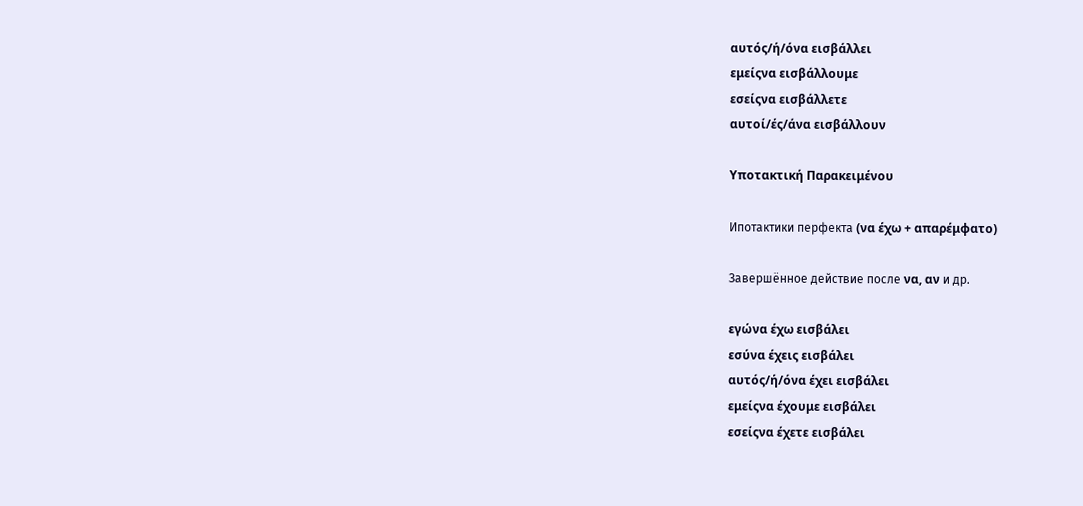αυτός/ή/όνα εισβάλλει
εμείςνα εισβάλλουμε
εσείςνα εισβάλλετε
αυτοί/ές/άνα εισβάλλουν

Υποτακτική Παρακειμένου

Ипотактики перфекта (να έχω + απαρέμφατο)

Завершённое действие после να, αν и др.

εγώνα έχω εισβάλει
εσύνα έχεις εισβάλει
αυτός/ή/όνα έχει εισβάλει
εμείςνα έχουμε εισβάλει
εσείςνα έχετε εισβάλει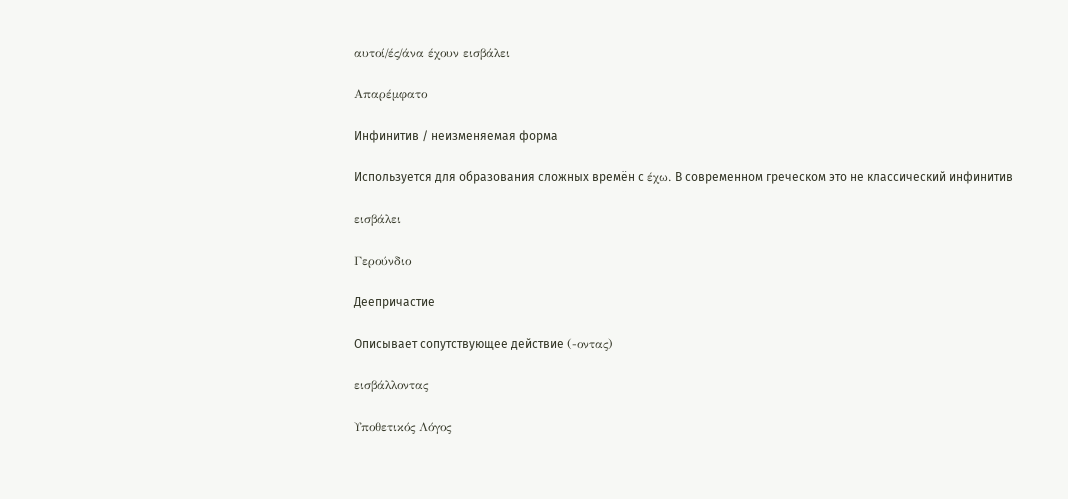αυτοί/ές/άνα έχουν εισβάλει

Απαρέμφατο

Инфинитив / неизменяемая форма

Используется для образования сложных времён с έχω. В современном греческом это не классический инфинитив

εισβάλει

Γερούνδιο

Деепричастие

Описывает сопутствующее действие (-οντας)

εισβάλλοντας

Υποθετικός Λόγος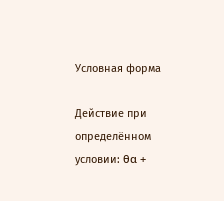Условная форма

Действие при определённом условии: θα +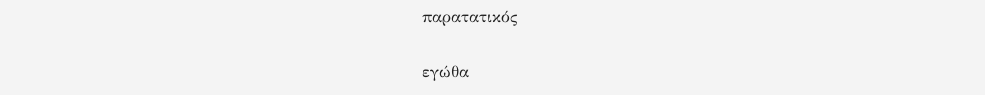παρατατικός

εγώθα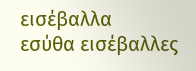εισέβαλλα
εσύθα εισέβαλλες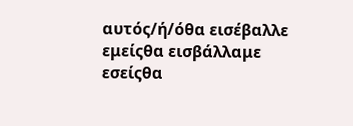αυτός/ή/όθα εισέβαλλε
εμείςθα εισβάλλαμε
εσείςθα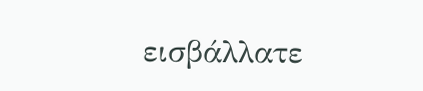εισβάλλατε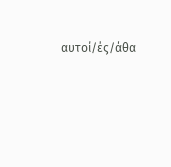αυτοί/ές/άθα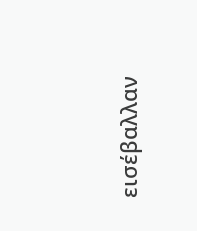εισέβαλλαν